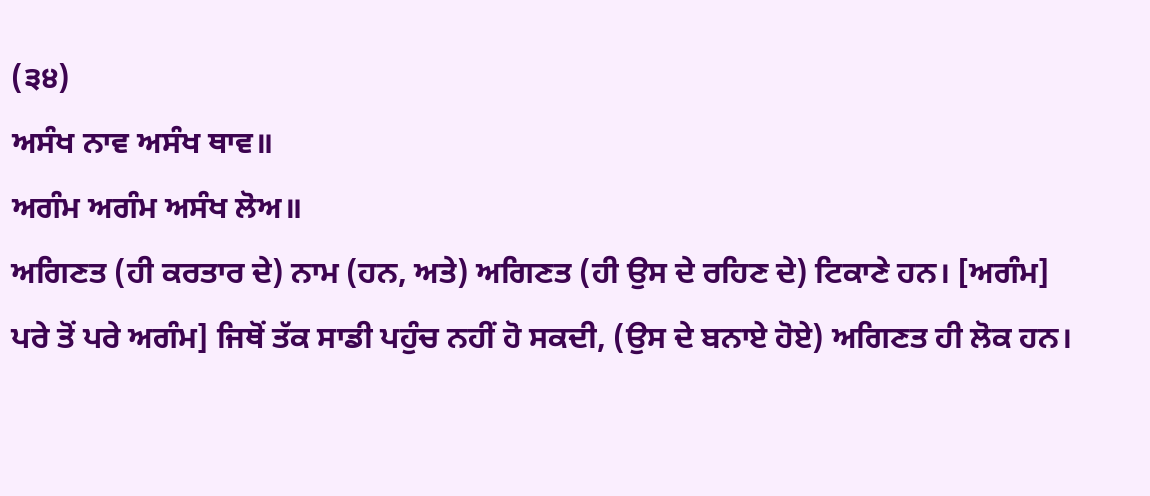(੩੪)
ਅਸੰਖ ਨਾਵ ਅਸੰਖ ਥਾਵ॥
ਅਗੰਮ ਅਗੰਮ ਅਸੰਖ ਲੋਅ॥
ਅਗਿਣਤ (ਹੀ ਕਰਤਾਰ ਦੇ) ਨਾਮ (ਹਨ, ਅਤੇ) ਅਗਿਣਤ (ਹੀ ਉਸ ਦੇ ਰਹਿਣ ਦੇ) ਟਿਕਾਣੇ ਹਨ। [ਅਗੰਮ] ਪਰੇ ਤੋਂ ਪਰੇ ਅਗੰਮ] ਜਿਥੋਂ ਤੱਕ ਸਾਡੀ ਪਹੁੰਚ ਨਹੀਂ ਹੋ ਸਕਦੀ, (ਉਸ ਦੇ ਬਨਾਏ ਹੋਏ) ਅਗਿਣਤ ਹੀ ਲੋਕ ਹਨ।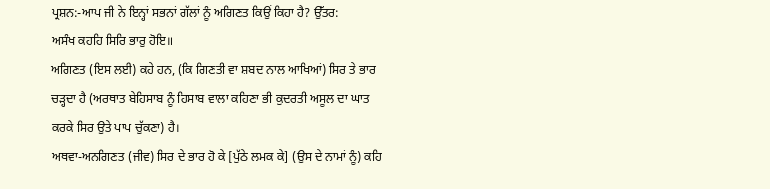ਪ੍ਰਸ਼ਨ:-ਆਪ ਜੀ ਨੇ ਇਨ੍ਹਾਂ ਸਭਨਾਂ ਗੱਲਾਂ ਨੂੰ ਅਗਿਣਤ ਕਿਉਂ ਕਿਹਾ ਹੈ? ਉੱਤਰ:
ਅਸੰਖ ਕਹਹਿ ਸਿਰਿ ਭਾਰੁ ਹੋਇ॥
ਅਗਿਣਤ (ਇਸ ਲਈ) ਕਹੇ ਹਨ, (ਕਿ ਗਿਣਤੀ ਵਾ ਸ਼ਬਦ ਨਾਲ ਆਖਿਆਂ) ਸਿਰ ਤੇ ਭਾਰ ਚੜ੍ਹਦਾ ਹੈ (ਅਰਥਾਤ ਬੇਹਿਸਾਬ ਨੂੰ ਹਿਸਾਬ ਵਾਲਾ ਕਹਿਣਾ ਭੀ ਕੁਦਰਤੀ ਅਸੂਲ ਦਾ ਘਾਤ ਕਰਕੇ ਸਿਰ ਉਤੇ ਪਾਪ ਚੁੱਕਣਾ) ਹੈ।
ਅਥਵਾ-ਅਨਗਿਣਤ (ਜੀਵ) ਸਿਰ ਦੇ ਭਾਰ ਹੋ ਕੇ [ਪੁੱਠੇ ਲਮਕ ਕੇ] (ਉਸ ਦੇ ਨਾਮਾਂ ਨੂੰ) ਕਹਿ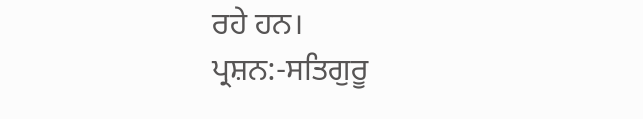ਰਹੇ ਹਨ।
ਪ੍ਰਸ਼ਨ:-ਸਤਿਗੁਰੂ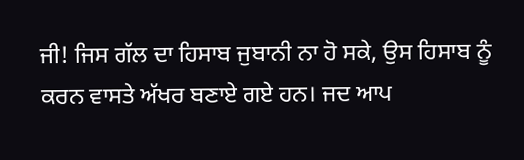ਜੀ! ਜਿਸ ਗੱਲ ਦਾ ਹਿਸਾਬ ਜੁਬਾਨੀ ਨਾ ਹੋ ਸਕੇ, ਉਸ ਹਿਸਾਬ ਨੂੰ ਕਰਨ ਵਾਸਤੇ ਅੱਖਰ ਬਣਾਏ ਗਏ ਹਨ। ਜਦ ਆਪ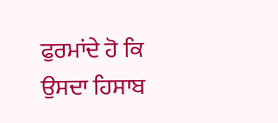ਫੁਰਮਾਂਦੇ ਹੋ ਕਿ ਉਸਦਾ ਹਿਸਾਬ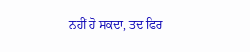ਨਹੀਂ ਹੋ ਸਕਦਾ, ਤਦ ਫਿਰ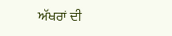ਅੱਖਰਾਂ ਦੀ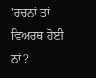'ਰਚਨਾਂ ਤਾਂ ਵਿਅਰਥ ਹੋਈ ਨਾਂ?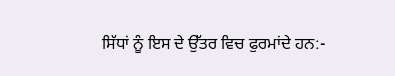ਸਿੱਧਾਂ ਨੂੰ ਇਸ ਦੇ ਉੱਤਰ ਵਿਚ ਫੁਰਮਾਂਦੇ ਹਨ:-